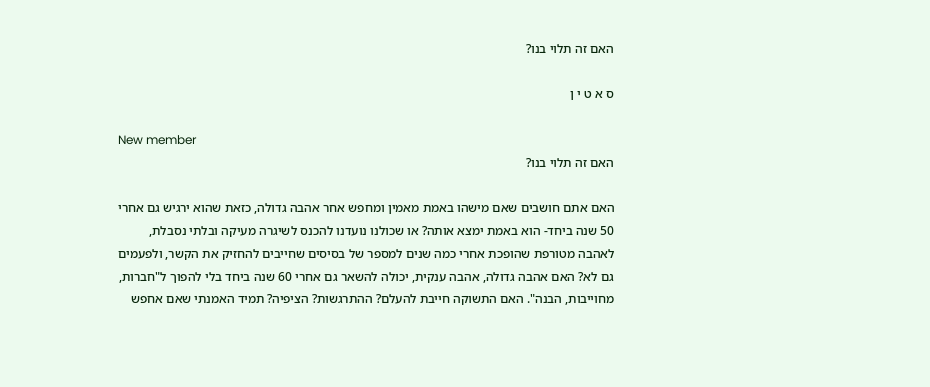האם זה תלוי בנו?

ס א ט י ן

New member
האם זה תלוי בנו?

האם אתם חושבים שאם מישהו באמת מאמין ומחפש אחר אהבה גדולה, כזאת שהוא ירגיש גם אחרי 50 שנה ביחד- הוא באמת ימצא אותה? או שכולנו נועדנו להכנס לשיגרה מעיקה ובלתי נסבלת, לאהבה מטורפת שהופכת אחרי כמה שנים למספר של בסיסים שחייבים להחזיק את הקשר, ולפעמים גם לא? האם אהבה גדולה, אהבה ענקית, יכולה להשאר גם אחרי 60 שנה ביחד בלי להפוך ל"חברות, מחוייבות, הבנה". האם התשוקה חייבת להעלם? ההתרגשות? הציפיה? תמיד האמנתי שאם אחפש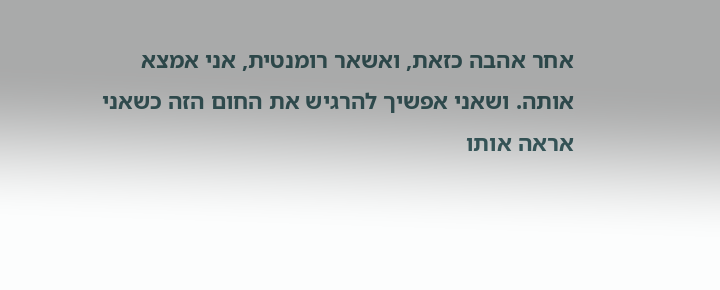אחר אהבה כזאת, ואשאר רומנטית, אני אמצא אותה. ושאני אפשיך להרגיש את החום הזה כשאני אראה אותו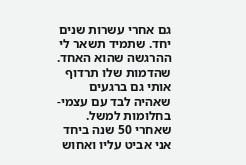גם אחרי עשרות שנים יחד. שתמיד תשאר לי ההרגשה שהוא האחד. שהדמות שלו תרדוף אותי גם ברגעים שאהיה לבד עם עצמי- בחלומות למשל. שאחרי 50 שנה ביחד אני אביט עליו ואחוש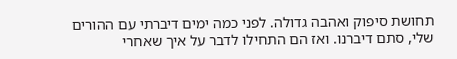תחושת סיפוק ואהבה גדולה. לפני כמה ימים דיברתי עם ההורים שלי, סתם דיברנו. ואז הם התחילו לדבר על איך שאחרי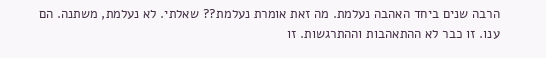הרבה שנים ביחד האהבה נעלמת. מה זאת אומרת נעלמת?? שאלתי. לא נעלמת, משתנה. הם ענו. זו כבר לא ההתאהבות וההתרגשות. זו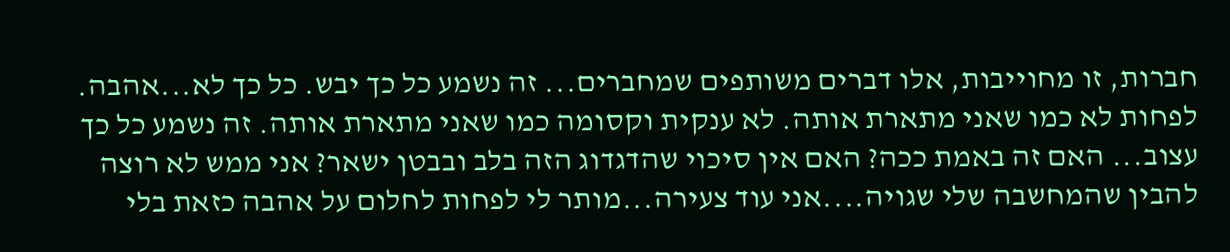חברות, זו מחוייבות, אלו דברים משותפים שמחברים... זה נשמע כל כך יבש. כל כך לא...אהבה. לפחות לא כמו שאני מתארת אותה. לא ענקית וקסומה כמו שאני מתארת אותה. זה נשמע כל כך עצוב... האם זה באמת ככה? האם אין סיכוי שהדגדוג הזה בלב ובבטן ישאר? אני ממש לא רוצה להבין שהמחשבה שלי שגויה....אני עוד צעירה...מותר לי לפחות לחלום על אהבה כזאת בלי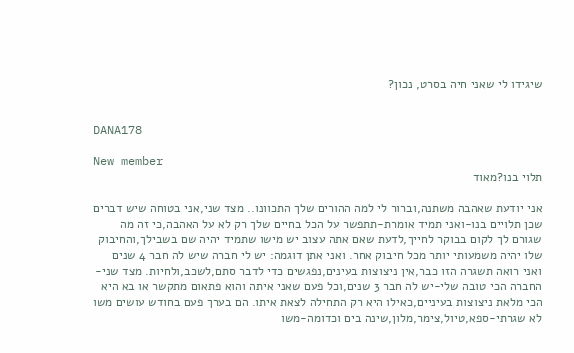שיגידו לי שאני חיה בסרט, נכון?


DANA178

New member
תלוי בנו?מאוד

אני יודעת שאהבה משתנה,וברור לי למה ההורים שלך התכוונו.. מצד שני,אני בטוחה שיש דברים שכן תלויים בנו-ואני תמיד אומרת-תתפשר על הכל בחיים שלך רק לא על האהבה,כי זה מה שגורם לך לקום בבוקר לחייך,לדעת שאם אתה עצוב יש מישו שתמיד יהיה שם בשבילך,והחיבוק שלו יהיה משמעותי יותר מכל חיבוק אחר. ואני אתן דוגמה: יש לי חברה שיש לה חבר 4 שנים ואני רואה תשגרה הזו כבר,אין ניצוצות בעינים,נפגשים כדי לדבר סתם,לשכב,ולחיות. מצד שני-החברה הכי טובה שלי-יש לה חבר 3 שנים,וכל פעם שאני איתה והוא פתאום מתקשר או בא היא הכי מלאת ניצוצות בעיניים,כאילו היא רק התחילה לצאת איתו. הם בערך פעם בחודש עושים משו לא שגרתי-ספא,טיול,צימר,מלון,שינה בים וכדומה-משו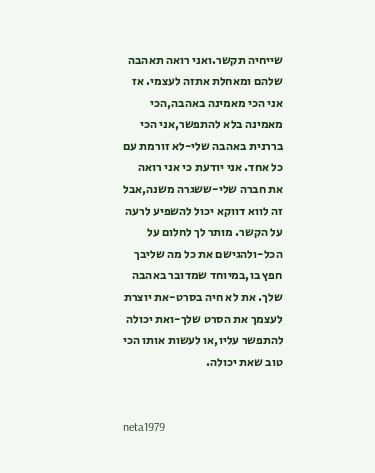שייחיה תקשר.ואני רואה תאהבה שלהם ומאחלת אתזה לעצמי. אז אני הכי מאמינה באהבה,הכי מאמינה בלא להתפשר,אני הכי בררנית באהבה שלי-לא זורמת עם כל אחד. אני יודעת כי אני רואה את חברה שלי-ששגרה משנה,אבל זה לווא דווקא יכול להשפיע לרעה על הקשר. מותר לך לחלום על הכל-ולהגישם את כל מה שליבך חפץ בו,במיוחד שמדובר באהבה שלך. את לא חיה בסרט-את יוצרת לעצמך את הסרט שלך-ואת יכולה להתפשר עליו,או לעשות אותו הכי טוב שאת יכולה.


neta1979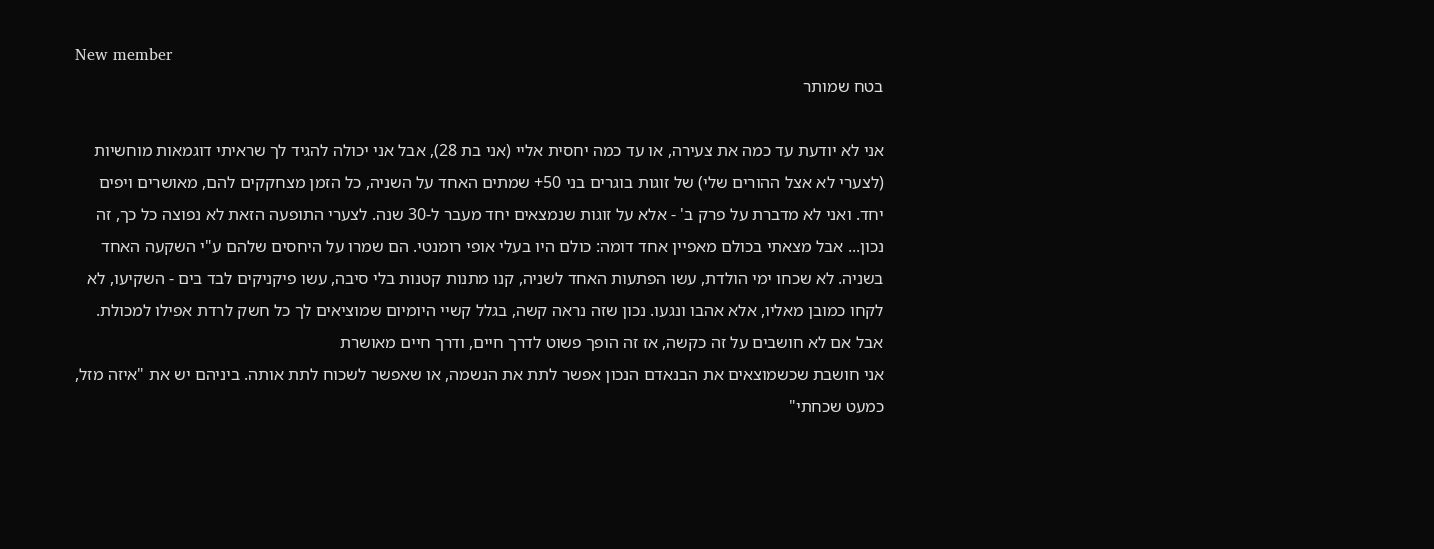New member
בטח שמותר

אני לא יודעת עד כמה את צעירה, או עד כמה יחסית אליי (אני בת 28), אבל אני יכולה להגיד לך שראיתי דוגמאות מוחשיות (לצערי לא אצל ההורים שלי) של זוגות בוגרים בני 50+ שמתים האחד על השניה, כל הזמן מצחקקים להם, מאושרים ויפים יחד. ואני לא מדברת על פרק ב' - אלא על זוגות שנמצאים יחד מעבר ל-30 שנה. לצערי התופעה הזאת לא נפוצה כל כך, זה נכון... אבל מצאתי בכולם מאפיין אחד דומה: כולם היו בעלי אופי רומנטי. הם שמרו על היחסים שלהם ע"י השקעה האחד בשניה. לא שכחו ימי הולדת, עשו הפתעות האחד לשניה, קנו מתנות קטנות בלי סיבה, עשו פיקניקים לבד בים - השקיעו, לא לקחו כמובן מאליו, אלא אהבו ונגעו. נכון שזה נראה קשה, בגלל קשיי היומיום שמוציאים לך כל חשק לרדת אפילו למכולת. אבל אם לא חושבים על זה כקשה, אז זה הופך פשוט לדרך חיים, ודרך חיים מאושרת
אני חושבת שכשמוצאים את הבנאדם הנכון אפשר לתת את הנשמה, או שאפשר לשכוח לתת אותה. ביניהם יש את "איזה מזל, כמעט שכחתי"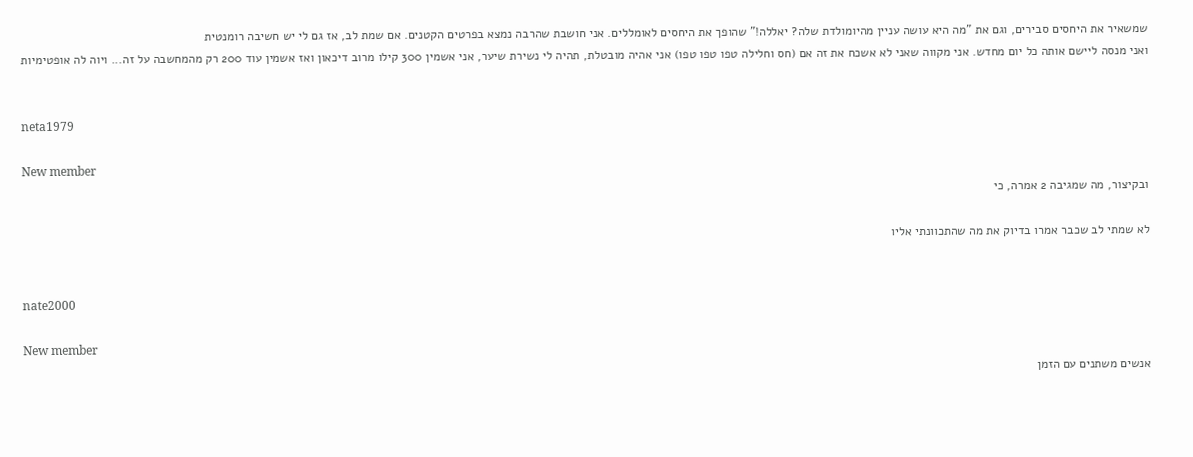שמשאיר את היחסים סבירים, וגם את "מה היא עושה עניין מהיומולדת שלה? יאללה!" שהופך את היחסים לאומללים. אני חושבת שהרבה נמצא בפרטים הקטנים. אם שמת לב, אז גם לי יש חשיבה רומנטית
ואני מנסה ליישם אותה כל יום מחדש. אני מקווה שאני לא אשכח את זה אם (חס וחלילה טפו טפו טפו) אני אהיה מובטלת, תהיה לי נשירת שיער, אני אשמין 300 קילו מרוב דיכאון ואז אשמין עוד 200 רק מהמחשבה על זה... ויוה לה אופטימיות


neta1979

New member
ובקיצור, מה שמגיבה 2 אמרה, כי

לא שמתי לב שכבר אמרו בדיוק את מה שהתכוונתי אליו


nate2000

New member
אנשים משתנים עם הזמן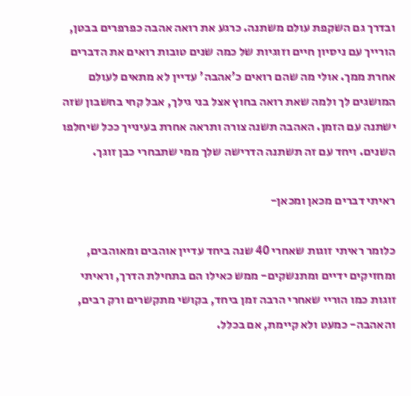ובדרך גם השקפת עולם משתנה. כרגע את רואה אהבה כפרפרים בבטן, הורייך עם ניסיון חיים וזוגיות של כמה שנים טובות רואים את הדברים אחרת ממך. אולי מה שהם רואים כ'אהבה' עדיין לא מתאים לעולם המושגים לך ולמה שאת רואה בחוץ אצל בני גילך, אבל קחי בחשבון שזה ישתנה עם הזמן. האהבה תשנה צורה ותראה אחרת בעינייך ככל שיחלפו השנים. ויחד עם זה תשתנה הדרישה שלך ממי שתבחרי כבן זוגך.

ראיתי דברים מכאן ומכאן-

כלומר ראיתי זוגות שאחרי 40 שנה ביחד עדיין אוהבים ומאוהבים, ומחזיקים ידיים ומתנשקים- ממש כאילו הם בתחילת הדרך, וראיתי זוגות כמו הוריי שאחרי הרבה זמן ביחד, בקושי מתקשרים ורק רבים, והאהבה- כמעט ולא קיימת, אם בכלל.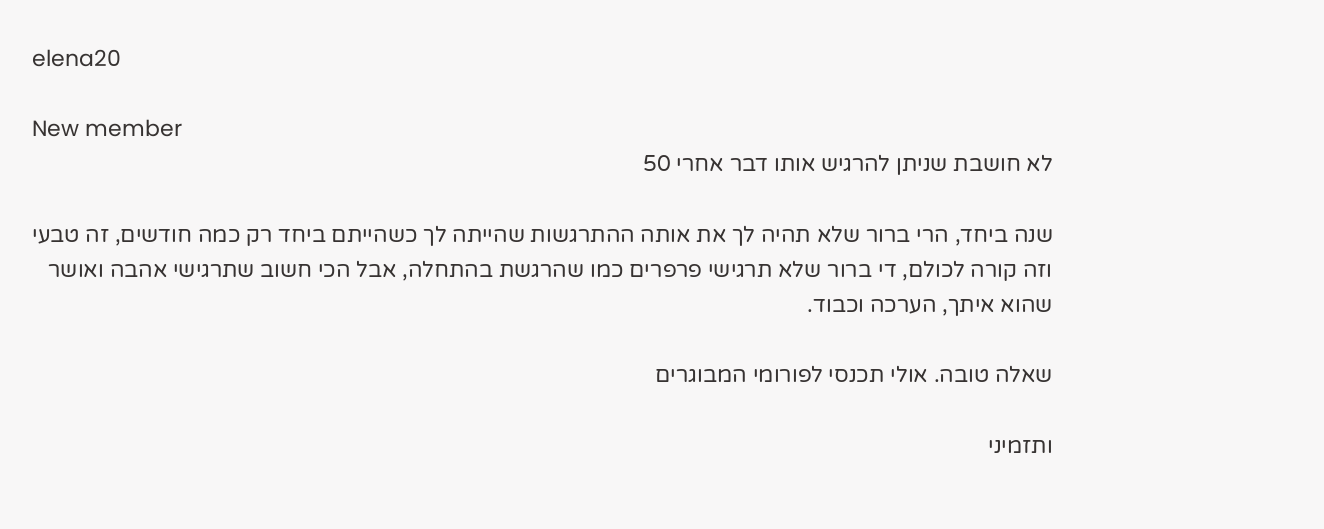elena20

New member
לא חושבת שניתן להרגיש אותו דבר אחרי 50

שנה ביחד, הרי ברור שלא תהיה לך את אותה ההתרגשות שהייתה לך כשהייתם ביחד רק כמה חודשים, זה טבעי וזה קורה לכולם, די ברור שלא תרגישי פרפרים כמו שהרגשת בהתחלה, אבל הכי חשוב שתרגישי אהבה ואושר שהוא איתך, הערכה וכבוד.

שאלה טובה. אולי תכנסי לפורומי המבוגרים

ותזמיני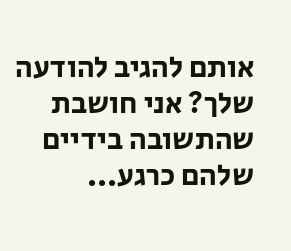אותם להגיב להודעה שלך? אני חושבת שהתשובה בידיים שלהם כרגע...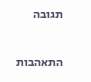תגובה

התאהבות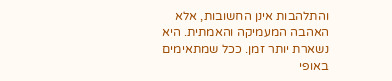והתלהבות אינן החשובות, אלא האהבה המעמיקה והאמתית. היא נשארת יותר זמן. ככל שמתאימים באופי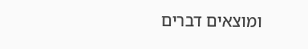ומוצאים דברים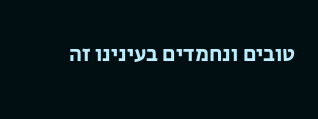טובים ונחמדים בעינינו זה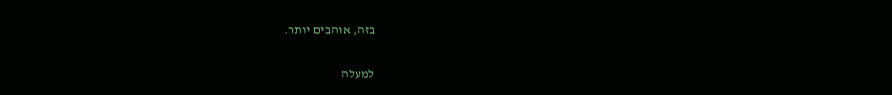בזה, אוהבים יותר.

למעלה